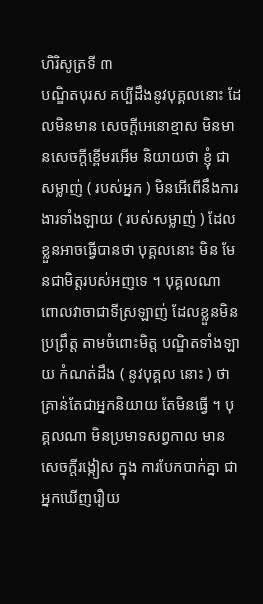ហិរិសូត្រទី ៣
បណ្ឌិតបុរស គប្បីដឹងនូវបុគ្គលនោះ ដែលមិនមាន សេចក្តីអេនោខ្មាស មិនមានសេចក្តីខ្ពើមរអើម និយាយថា ខ្ញុំ ជាសម្លាញ់ ( របស់អ្នក ) មិនអើពើនឹងការងារទាំងឡាយ ( របស់សម្លាញ់ ) ដែលខ្លួនអាចធ្វើបានថា បុគ្គលនោះ មិន មែនជាមិត្តរបស់អញទេ ។ បុគ្គលណា ពោលវាចាជាទីស្រឡាញ់ ដែលខ្លួនមិនប្រព្រឹត្ត តាមចំពោះមិត្ត បណ្ឌិតទាំងឡាយ កំណត់ដឹង ( នូវបុគ្គល នោះ ) ថា គ្រាន់តែជាអ្នកនិយាយ តែមិនធ្វើ ។ បុគ្គលណា មិនប្រមាទសព្វកាល មានសេចក្តីរង្កៀស ក្នុង ការបែកបាក់គ្នា ជាអ្នកឃើញរឿយ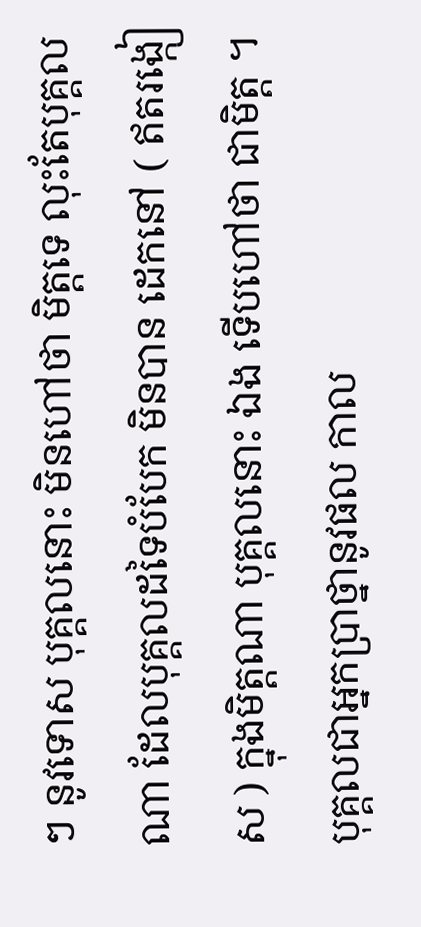ៗ នូវទោស បុគ្គលនោះ មិនហៅថា មិត្តទេ លុះតែបុគ្គលណា ដែលបុគ្គលដទៃបំបែក មិនបាន ដេកនៅ ( ឥតរង្កៀស ) ក្នុងមិត្តណា បុគ្គលនោះ ឯង ទើបហៅថា ជាមិត្ត ។ បុគ្គលជាអ្នកប្រាថ្នានូវផល កាល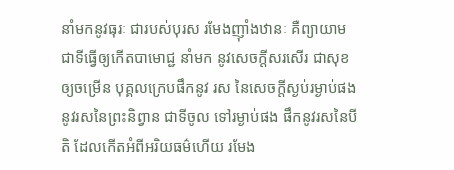នាំមកនូវធុរៈ ជារបស់បុរស រមែងញ៉ាំងឋានៈ គឺព្យាយាម ជាទីធ្វើឲ្យកើតបាមោជ្ជ នាំមក នូវសេចក្តីសរសើរ ជាសុខ ឲ្យចម្រើន បុគ្គលក្រេបផឹកនូវ រស នៃសេចក្តីស្ងប់រម្ងាប់ផង នូវរសនៃព្រះនិព្វាន ជាទីចូល ទៅរម្ងាប់ផង ផឹកនូវរសនៃបីតិ ដែលកើតអំពីអរិយធម៌ហើយ រមែង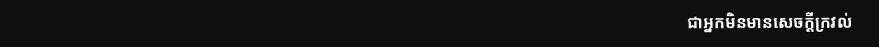ជាអ្នកមិនមានសេចក្តីក្រវល់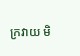ក្រវាយ មិ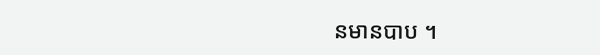នមានបាប ។